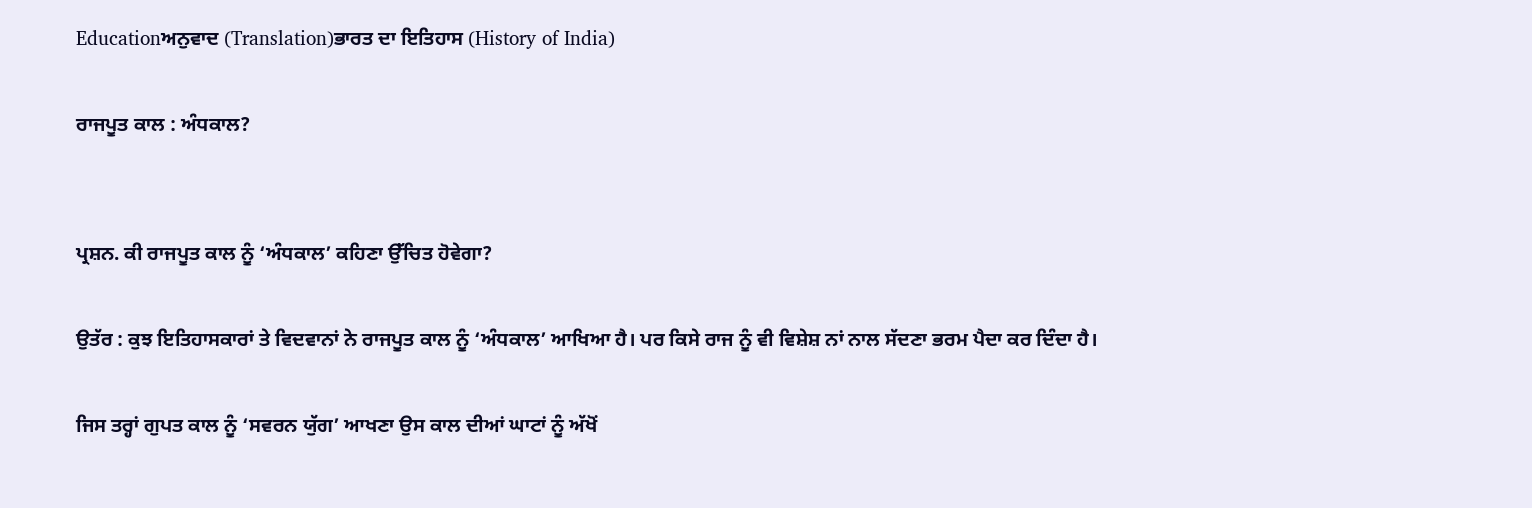Educationਅਨੁਵਾਦ (Translation)ਭਾਰਤ ਦਾ ਇਤਿਹਾਸ (History of India)

ਰਾਜਪੂਤ ਕਾਲ : ਅੰਧਕਾਲ?


ਪ੍ਰਸ਼ਨ. ਕੀ ਰਾਜਪੂਤ ਕਾਲ ਨੂੰ ‘ਅੰਧਕਾਲ’ ਕਹਿਣਾ ਉੱਚਿਤ ਹੋਵੇਗਾ?

ਉਤੱਰ : ਕੁਝ ਇਤਿਹਾਸਕਾਰਾਂ ਤੇ ਵਿਦਵਾਨਾਂ ਨੇ ਰਾਜਪੂਤ ਕਾਲ ਨੂੰ ‘ਅੰਧਕਾਲ’ ਆਖਿਆ ਹੈ। ਪਰ ਕਿਸੇ ਰਾਜ ਨੂੰ ਵੀ ਵਿਸ਼ੇਸ਼ ਨਾਂ ਨਾਲ ਸੱਦਣਾ ਭਰਮ ਪੈਦਾ ਕਰ ਦਿੰਦਾ ਹੈ।

ਜਿਸ ਤਰ੍ਹਾਂ ਗੁਪਤ ਕਾਲ ਨੂੰ ‘ਸਵਰਨ ਯੁੱਗ’ ਆਖਣਾ ਉਸ ਕਾਲ ਦੀਆਂ ਘਾਟਾਂ ਨੂੰ ਅੱਖੋਂ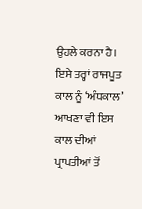ਉਹਲੇ ਕਰਨਾ ਹੈ। ਇਸੇ ਤਰ੍ਹਾਂ ਰਾਜਪੂਤ ਕਾਲ ਨੂੰ ‘ਅੰਧਕਾਲ’ ਆਖਣਾ ਵੀ ਇਸ ਕਾਲ ਦੀਆਂ ਪ੍ਰਾਪਤੀਆਂ ਤੋਂ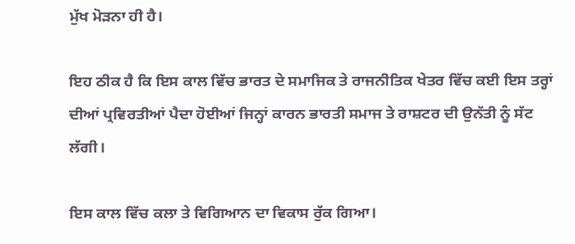ਮੁੱਖ ਮੋੜਨਾ ਹੀ ਹੈ।

ਇਹ ਠੀਕ ਹੈ ਕਿ ਇਸ ਕਾਲ ਵਿੱਚ ਭਾਰਤ ਦੇ ਸਮਾਜਿਕ ਤੇ ਰਾਜਨੀਤਿਕ ਖੇਤਰ ਵਿੱਚ ਕਈ ਇਸ ਤਰ੍ਹਾਂ ਦੀਆਂ ਪ੍ਰਵਿਰਤੀਆਂ ਪੈਦਾ ਹੋਈਆਂ ਜਿਨ੍ਹਾਂ ਕਾਰਨ ਭਾਰਤੀ ਸਮਾਜ ਤੇ ਰਾਸ਼ਟਰ ਦੀ ਉਨੱਤੀ ਨੂੰ ਸੱਟ ਲੱਗੀ।

ਇਸ ਕਾਲ ਵਿੱਚ ਕਲਾ ਤੇ ਵਿਗਿਆਨ ਦਾ ਵਿਕਾਸ ਰੁੱਕ ਗਿਆ।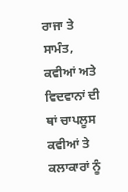ਰਾਜਾ ਤੇ ਸਾਮੰਤ, ਕਵੀਆਂ ਅਤੇ ਵਿਦਵਾਨਾਂ ਦੀ ਥਾਂ ਚਾਪਲੂਸ ਕਵੀਆਂ ਤੇ ਕਲਾਕਾਰਾਂ ਨੂੰ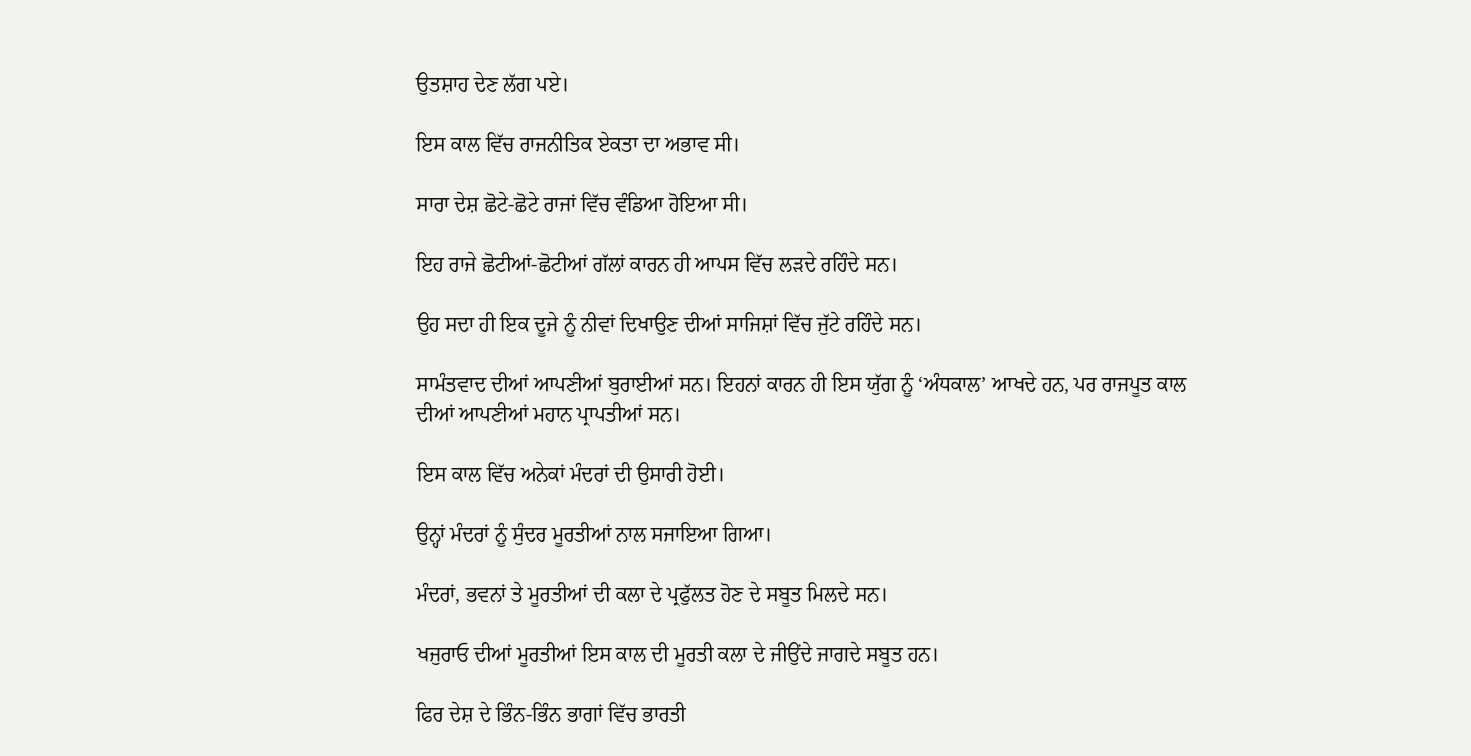ਉਤਸ਼ਾਹ ਦੇਣ ਲੱਗ ਪਏ।

ਇਸ ਕਾਲ ਵਿੱਚ ਰਾਜਨੀਤਿਕ ਏਕਤਾ ਦਾ ਅਭਾਵ ਸੀ।

ਸਾਰਾ ਦੇਸ਼ ਛੋਟੇ-ਛੋਟੇ ਰਾਜਾਂ ਵਿੱਚ ਵੰਡਿਆ ਹੋਇਆ ਸੀ।

ਇਹ ਰਾਜੇ ਛੋਟੀਆਂ-ਛੋਟੀਆਂ ਗੱਲਾਂ ਕਾਰਨ ਹੀ ਆਪਸ ਵਿੱਚ ਲੜਦੇ ਰਹਿੰਦੇ ਸਨ।

ਉਹ ਸਦਾ ਹੀ ਇਕ ਦੂਜੇ ਨੂੰ ਨੀਵਾਂ ਦਿਖਾਉਣ ਦੀਆਂ ਸਾਜਿਸ਼ਾਂ ਵਿੱਚ ਜੁੱਟੇ ਰਹਿੰਦੇ ਸਨ।

ਸਾਮੰਤਵਾਦ ਦੀਆਂ ਆਪਣੀਆਂ ਬੁਰਾਈਆਂ ਸਨ। ਇਹਨਾਂ ਕਾਰਨ ਹੀ ਇਸ ਯੁੱਗ ਨੂੰ ‘ਅੰਧਕਾਲ’ ਆਖਦੇ ਹਨ, ਪਰ ਰਾਜਪੂਤ ਕਾਲ ਦੀਆਂ ਆਪਣੀਆਂ ਮਹਾਨ ਪ੍ਰਾਪਤੀਆਂ ਸਨ।

ਇਸ ਕਾਲ ਵਿੱਚ ਅਨੇਕਾਂ ਮੰਦਰਾਂ ਦੀ ਉਸਾਰੀ ਹੋਈ।

ਉਨ੍ਹਾਂ ਮੰਦਰਾਂ ਨੂੰ ਸੁੰਦਰ ਮੂਰਤੀਆਂ ਨਾਲ ਸਜਾਇਆ ਗਿਆ।

ਮੰਦਰਾਂ, ਭਵਨਾਂ ਤੇ ਮੂਰਤੀਆਂ ਦੀ ਕਲਾ ਦੇ ਪ੍ਰਫੁੱਲਤ ਹੋਣ ਦੇ ਸਬੂਤ ਮਿਲਦੇ ਸਨ।

ਖਜੁਰਾਓ ਦੀਆਂ ਮੂਰਤੀਆਂ ਇਸ ਕਾਲ ਦੀ ਮੂਰਤੀ ਕਲਾ ਦੇ ਜੀਉਂਦੇ ਜਾਗਦੇ ਸਬੂਤ ਹਨ।

ਫਿਰ ਦੇਸ਼ ਦੇ ਭਿੰਨ-ਭਿੰਨ ਭਾਗਾਂ ਵਿੱਚ ਭਾਰਤੀ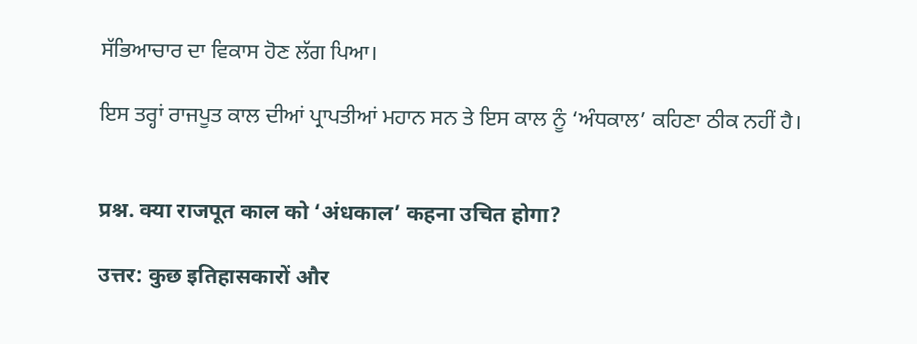ਸੱਭਿਆਚਾਰ ਦਾ ਵਿਕਾਸ ਹੋਣ ਲੱਗ ਪਿਆ।

ਇਸ ਤਰ੍ਹਾਂ ਰਾਜਪੂਤ ਕਾਲ ਦੀਆਂ ਪ੍ਰਾਪਤੀਆਂ ਮਹਾਨ ਸਨ ਤੇ ਇਸ ਕਾਲ ਨੂੰ ‘ਅੰਧਕਾਲ’ ਕਹਿਣਾ ਠੀਕ ਨਹੀਂ ਹੈ।


प्रश्न. क्या राजपूत काल को ‘अंधकाल’ कहना उचित होगा?

उत्तर: कुछ इतिहासकारों और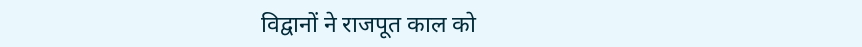विद्वानों ने राजपूत काल को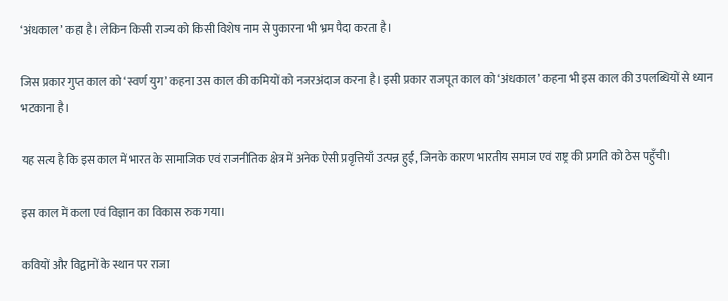‘अंधकाल’ कहा है। लेकिन किसी राज्य को किसी विशेष नाम से पुकारना भी भ्रम पैदा करता है।

जिस प्रकार गुप्त काल को ‘स्वर्ण युग’ कहना उस काल की कमियों को नजरअंदाज करना है। इसी प्रकार राजपूत काल को ‘अंधकाल’ कहना भी इस काल की उपलब्धियों से ध्यान भटकाना है।

यह सत्य है कि इस काल में भारत के सामाजिक एवं राजनीतिक क्षेत्र में अनेक ऐसी प्रवृत्तियाँ उत्पन्न हुईं, जिनके कारण भारतीय समाज एवं राष्ट्र की प्रगति को ठेस पहुँची।

इस काल में कला एवं विज्ञान का विकास रुक गया।

कवियों और विद्वानों के स्थान पर राजा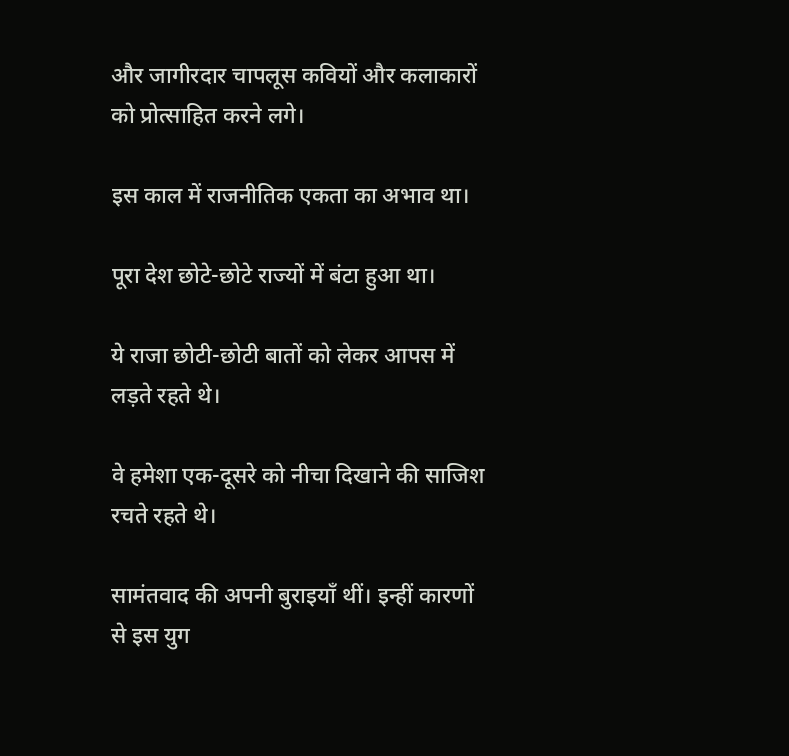और जागीरदार चापलूस कवियों और कलाकारों को प्रोत्साहित करने लगे।

इस काल में राजनीतिक एकता का अभाव था।

पूरा देश छोटे-छोटे राज्यों में बंटा हुआ था।

ये राजा छोटी-छोटी बातों को लेकर आपस में लड़ते रहते थे।

वे हमेशा एक-दूसरे को नीचा दिखाने की साजिश रचते रहते थे।

सामंतवाद की अपनी बुराइयाँ थीं। इन्हीं कारणों से इस युग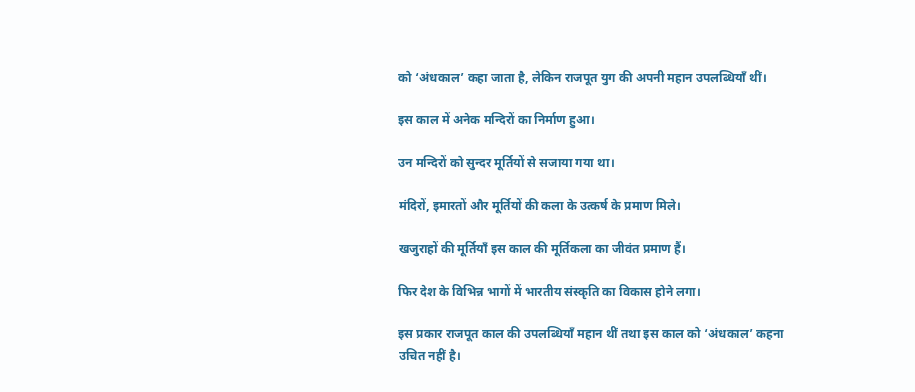को ‘अंधकाल’ कहा जाता है, लेकिन राजपूत युग की अपनी महान उपलब्धियाँ थीं।

इस काल में अनेक मन्दिरों का निर्माण हुआ।

उन मन्दिरों को सुन्दर मूर्तियों से सजाया गया था।

मंदिरों, इमारतों और मूर्तियों की कला के उत्कर्ष के प्रमाण मिले।

खजुराहों की मूर्तियाँ इस काल की मूर्तिकला का जीवंत प्रमाण हैं।

फिर देश के विभिन्न भागों में भारतीय संस्कृति का विकास होने लगा।

इस प्रकार राजपूत काल की उपलब्धियाँ महान थीं तथा इस काल को ‘अंधकाल’ कहना उचित नहीं है।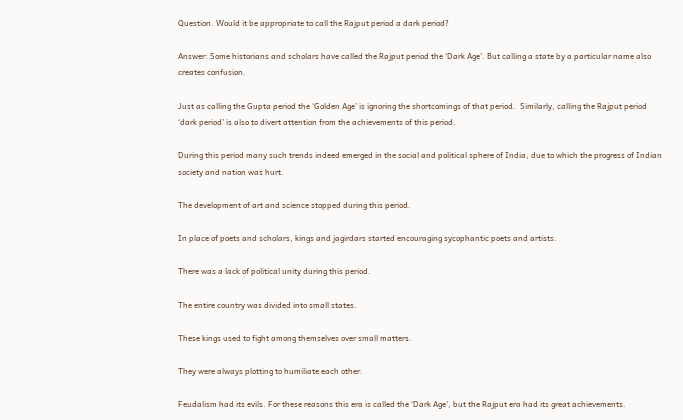Question. Would it be appropriate to call the Rajput period a dark period?

Answer: Some historians and scholars have called the Rajput period the ‘Dark Age’. But calling a state by a particular name also creates confusion.

Just as calling the Gupta period the ‘Golden Age’ is ignoring the shortcomings of that period.  Similarly, calling the Rajput period ‘dark period’ is also to divert attention from the achievements of this period.

During this period many such trends indeed emerged in the social and political sphere of India, due to which the progress of Indian society and nation was hurt.

The development of art and science stopped during this period.

In place of poets and scholars, kings and jagirdars started encouraging sycophantic poets and artists.

There was a lack of political unity during this period.

The entire country was divided into small states.

These kings used to fight among themselves over small matters.

They were always plotting to humiliate each other.

Feudalism had its evils. For these reasons this era is called the ‘Dark Age’, but the Rajput era had its great achievements.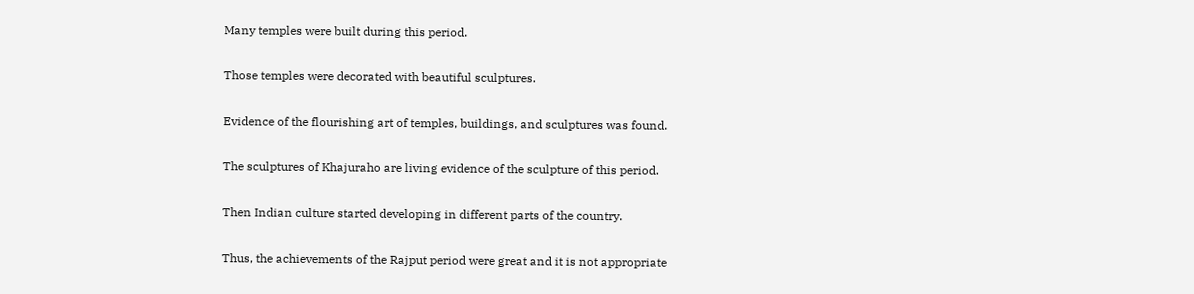Many temples were built during this period.

Those temples were decorated with beautiful sculptures.

Evidence of the flourishing art of temples, buildings, and sculptures was found.

The sculptures of Khajuraho are living evidence of the sculpture of this period.

Then Indian culture started developing in different parts of the country.

Thus, the achievements of the Rajput period were great and it is not appropriate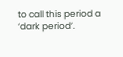to call this period a ‘dark period’.